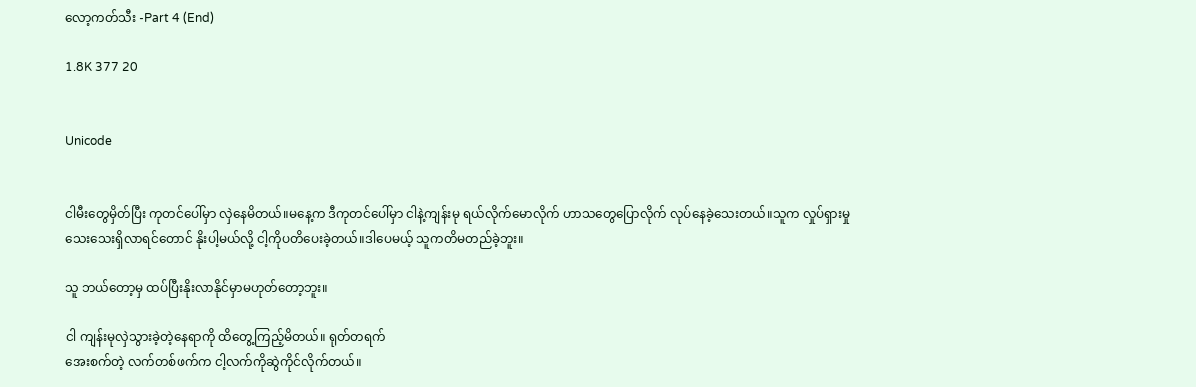လော့ကတ်သီး -Part 4 (End)

1.8K 377 20


Unicode


ငါမီးတွေမှိတ်ပြီး ကုတင်ပေါ်မှာ လှဲနေမိတယ်။မနေ့က ဒီကုတင်ပေါ်မှာ ငါနဲ့ကျန်းမု ရယ်လိုက်မောလိုက် ဟာသတွေပြောလိုက် လုပ်နေခဲ့သေးတယ်။သူက လှုပ်ရှားမှုသေးသေးရှိလာရင်တောင် နိုးပါ့မယ်လို့ ငါ့ကိုပတိပေးခဲ့တယ်။ဒါပေမယ့် သူကတိမတည်ခဲ့ဘူး။

သူ ဘယ်တော့မှ ထပ်ပြီးနိုးလာနိုင်မှာမဟုတ်တော့ဘူး။

ငါ ကျန်းမုလှဲသွားခဲ့တဲ့နေရာကို ထိတွေ့ကြည့်မိတယ်။ ရုတ်တရက်
အေးစက်တဲ့ လက်တစ်ဖက်က ငါ့လက်ကိုဆွဲကိုင်လိုက်တယ်။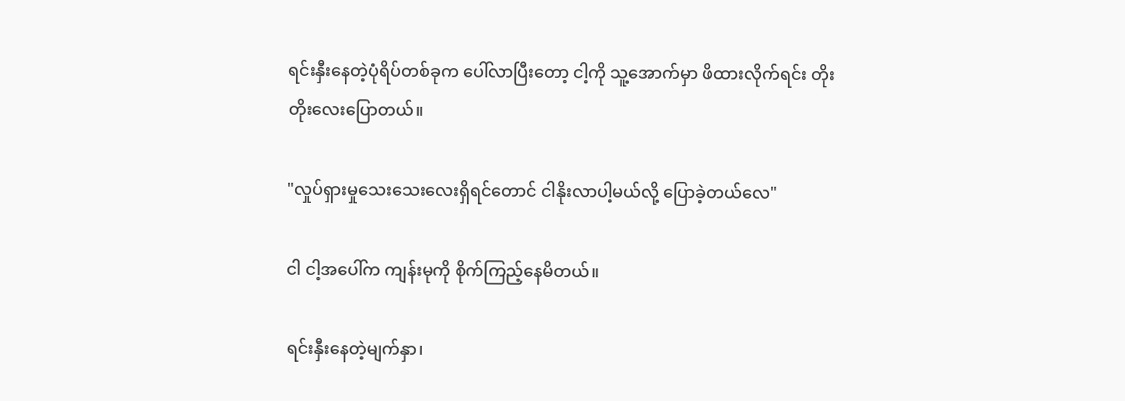ရင်းနှီးနေတဲ့ပုံရိပ်တစ်ခုက ပေါ်လာပြီးတော့ ငါ့ကို သူ့အောက်မှာ ဖိထားလိုက်ရင်း တိုးတိုးလေးပြောတယ်။

"လှုပ်ရှားမှုသေးသေးလေးရှိရင်တောင် ငါနိုးလာပါ့မယ်လို့ ပြောခဲ့တယ်လေ"

ငါ ငါ့အပေါ်က ကျန်းမုကို စိုက်ကြည့်နေမိတယ်။

ရင်းနှီးနေတဲ့မျက်နှာ၊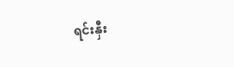ရင်းနှီး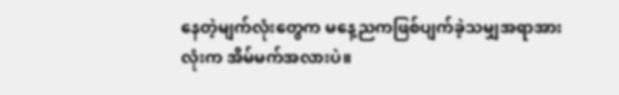နေတဲ့မျက်လုံးတွေက မနေ့ညကဖြစ်ပျက်ခဲ့သမျှအရာအားလုံးက အိမ်မက်အလားပဲ။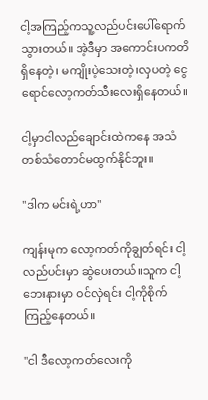ငါ့အကြည့်ကသူ့လည်ပင်းပေါ်ရောက်သွားတယ်။ အဲ့ဒီမှာ အကောင်းပကတိရှိနေတဲ့၊ မကျိုးပဲ့သေးတဲ့၊လှပတဲ့ ငွေရောင်လော့ကတ်သီးလေးရှိနေတယ်။

ငါ့မှာငါလည်ချောင်းထဲကနေ အသံတစ်သံတောင်မထွက်နိုင်ဘူး။

"ဒါက မင်းရဲ့ဟာ"

ကျန်းမုက လော့ကတ်ကိုချွတ်ရင်း ငါ့လည်ပင်းမှာ ဆွဲပေးတယ်။သူက ငါ့ဘေးနားမှာ ဝင်လှဲရင်း ငါ့ကိုစိုက်ကြည့်နေတယ်။

"ငါ ဒီလော့ကတ်လေးကို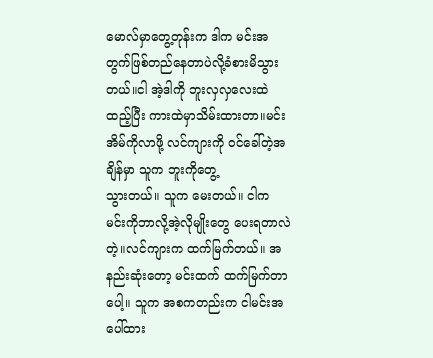မောလ်မှာတွေ့တုန်းက ဒါက မင်းအတွက်ဖြစ်တည်နေတာပဲလို့ခံစားမိသွားတယ်။ငါ အဲ့ဒါကို ဘူးလှလှလေးထဲထည့်ပြီး ကားထဲမှာသိမ်းထားတာ။မင်းအိမ်ကိုလာဖို့ လင်ကျားကို ဝင်ခေါ်တဲ့အချိန်မှာ သူက ဘူးကိုတွေ့
သွားတယ်။ သူက မေးတယ်။ ငါက မင်းကိုဘာလို့အဲ့လိုမျိုးတွေ ပေးရတာလဲတဲ့။လင်ကျားက ထက်မြက်တယ်။ အနည်းဆုံးတော့ မင်းထက် ထက်မြက်တာပေါ့။ သူက အစကတည်းက ငါမင်းအပေါ်ထား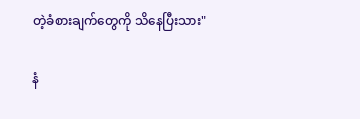တဲ့ခံစားချက်တွေကို သိနေပြီးသား"

နံ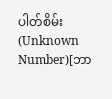ပါတ်စိမ်း(Unknown Number)[ဘာ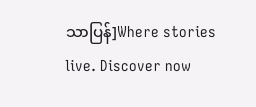သာပြန်]Where stories live. Discover now